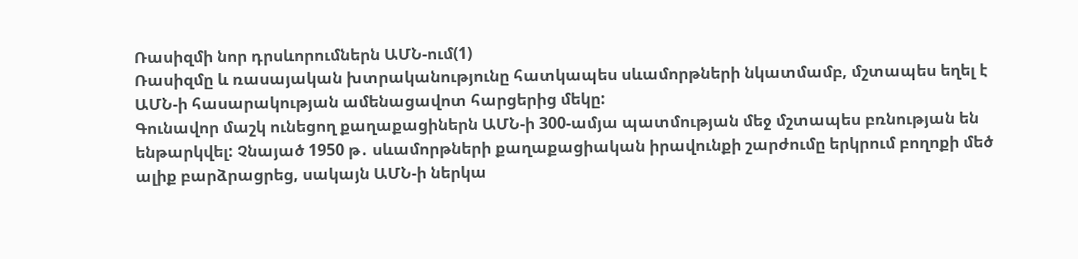Ռասիզմի նոր դրսևորումներն ԱՄՆ-ում(1)
Ռասիզմը և ռասայական խտրականությունը հատկապես սևամորթների նկատմամբ, մշտապես եղել է ԱՄՆ-ի հասարակության ամենացավոտ հարցերից մեկը:
Գունավոր մաշկ ունեցող քաղաքացիներն ԱՄՆ-ի 300-ամյա պատմության մեջ մշտապես բռնության են ենթարկվել: Չնայած 1950 թ․ սևամորթների քաղաքացիական իրավունքի շարժումը երկրում բողոքի մեծ ալիք բարձրացրեց, սակայն ԱՄՆ-ի ներկա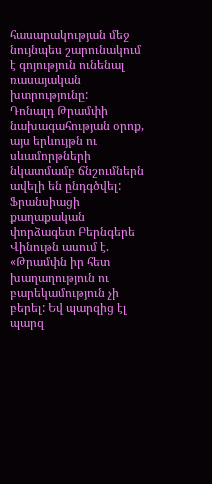հասարակության մեջ նույնպես շարունակում է գոյություն ունենալ ռասայական խտրությունը:
Դոնալդ Թրամփի նախագահության օրոք, այս երևույթն ու սևամորթների նկատմամբ ճնշումներն ավելի են ընդգծվել:
Ֆրանսիացի քաղաքական փորձագետ Բերնգերե Վինութն ասում է. «Թրամփն իր հետ խաղաղություն ու բարեկամություն չի բերել: Եվ պարզից էլ պարզ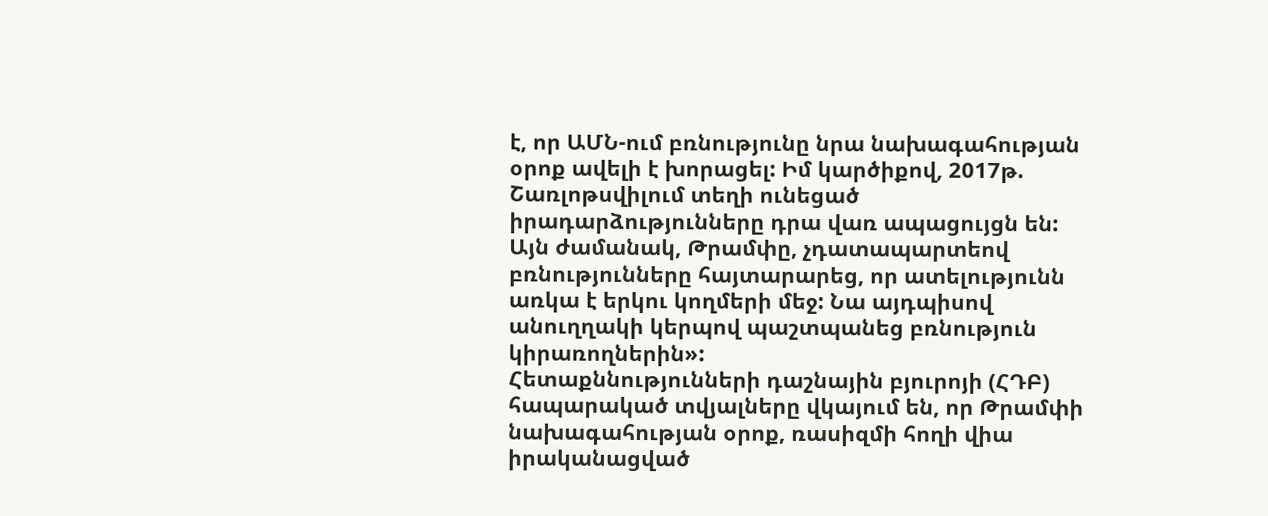է, որ ԱՄՆ-ում բռնությունը նրա նախագահության օրոք ավելի է խորացել: Իմ կարծիքով, 2017թ. Շառլոթսվիլում տեղի ունեցած իրադարձությունները դրա վառ ապացույցն են: Այն ժամանակ, Թրամփը, չդատապարտեով բռնությունները հայտարարեց, որ ատելությունն առկա է երկու կողմերի մեջ: Նա այդպիսով անուղղակի կերպով պաշտպանեց բռնություն կիրառողներին»:
Հետաքննությունների դաշնային բյուրոյի (ՀԴԲ) հապարակած տվյալները վկայում են, որ Թրամփի նախագահության օրոք, ռասիզմի հողի վիա իրականացված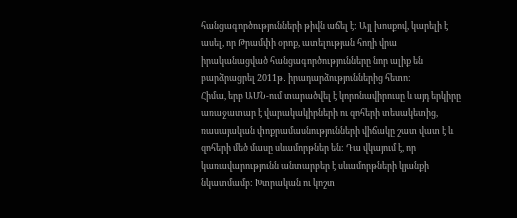հանցագործությունների թիվն աճել է: Այլ խոսքով, կարելի է ասել, որ Թրամփի օրոք, ատելության հողի վրա իրականացված հանցագործությունները նոր ալիք են բարձրացրել 2011թ․ իրադարձություններից հետո:
Հիմա, երբ ԱՄՆ-ում տարածվել է կորոնավիրուսը և այդ երկիրը առաջատար է վարակակիրների ու զոհերի տեսակետից, ռասայական փոքրամասնությունների վիճակը շատ վատ է և զոհերի մեծ մասը սևամորթներ են: Դա վկայում է, որ կառավարությունն անտարբեր է սևամորթների կյանքի նկատմամբ: Խտրական ու կոշտ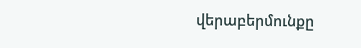վերաբերմունքը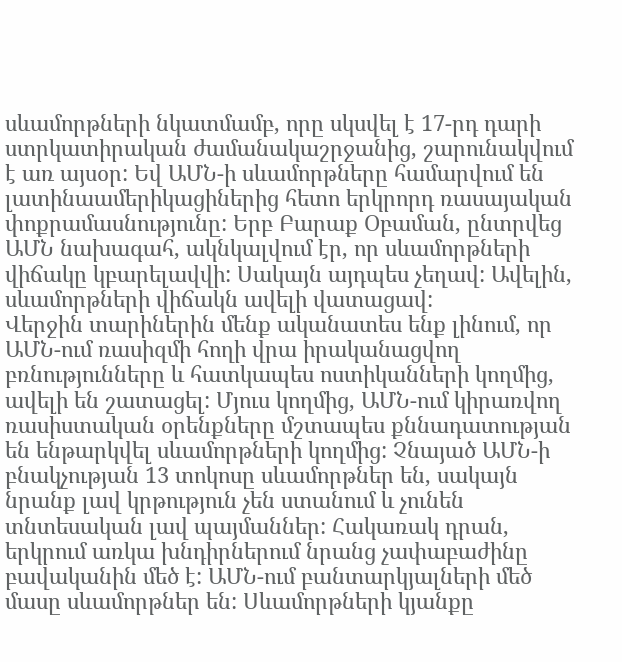սևամորթների նկատմամբ, որը սկսվել է 17-րդ դարի ստրկատիրական ժամանակաշրջանից, շարունակվում է առ այսօր: Եվ ԱՄՆ-ի սևամորթները համարվում են լատինաամերիկացիներից հետո երկրորդ ռասայական փոքրամասնությունը: Երբ Բարաք Օբաման, ընտրվեց ԱՄՆ նախագահ, ակնկալվում էր, որ սևամորթների վիճակը կբարելավվի: Սակայն այդպես չեղավ: Ավելին, սևամորթների վիճակն ավելի վատացավ:
Վերջին տարիներին մենք ականատես ենք լինում, որ ԱՄՆ-ում ռասիզմի հողի վրա իրականացվող բռնությունները և հատկապես ոստիկանների կողմից, ավելի են շատացել: Մյուս կողմից, ԱՄՆ-ում կիրառվող ռասիստական օրենքները մշտապես քննադատության են ենթարկվել սևամորթների կողմից: Չնայած ԱՄՆ-ի բնակչության 13 տոկոսը սևամորթներ են, սակայն նրանք լավ կրթություն չեն ստանում և չունեն տնտեսական լավ պայմաններ: Հակառակ դրան, երկրում առկա խնդիրներում նրանց չափաբաժինը բավականին մեծ է: ԱՄՆ-ում բանտարկյալների մեծ մասը սևամորթներ են: Սևամորթների կյանքը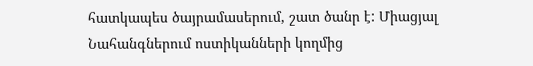հատկապես ծայրամասերում, շատ ծանր է: Միացյալ Նահանգներում ոստիկանների կողմից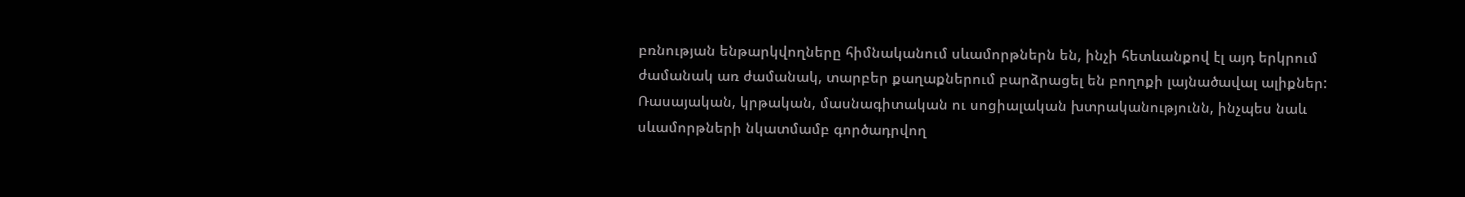բռնության ենթարկվողները հիմնականում սևամորթներն են, ինչի հետևանքով էլ այդ երկրում ժամանակ առ ժամանակ, տարբեր քաղաքներում բարձրացել են բողոքի լայնածավալ ալիքներ: Ռասայական, կրթական, մասնագիտական ու սոցիալական խտրականությունն, ինչպես նաև սևամորթների նկատմամբ գործադրվող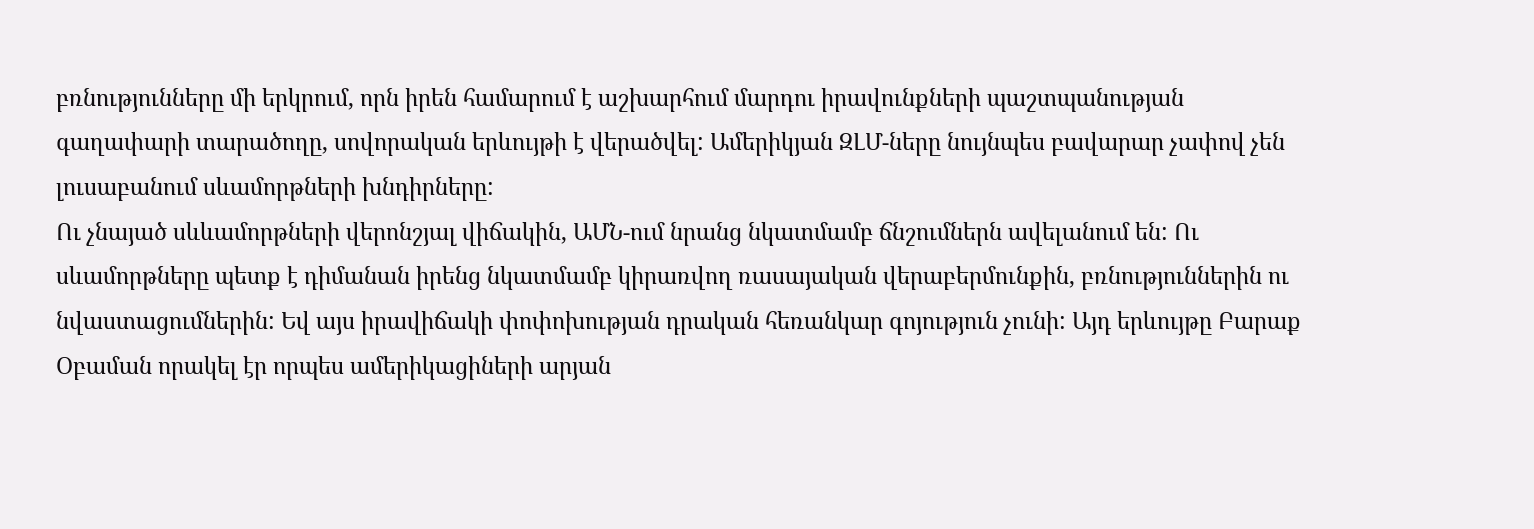բռնությունները մի երկրում, որն իրեն համարում է աշխարհում մարդու իրավունքների պաշտպանության գաղափարի տարածողը, սովորական երևույթի է վերածվել: Ամերիկյան ԶԼՄ-ները նույնպես բավարար չափով չեն լուսաբանում սևամորթների խնդիրները:
Ու չնայած սևևամորթների վերոնշյալ վիճակին, ԱՄՆ-ում նրանց նկատմամբ ճնշումներն ավելանում են: Ու սևամորթները պետք է դիմանան իրենց նկատմամբ կիրառվող ռասայական վերաբերմունքին, բռնություններին ու նվաստացումներին: Եվ այս իրավիճակի փոփոխության դրական հեռանկար գոյություն չունի: Այդ երևույթը Բարաք Օբաման որակել էր որպես ամերիկացիների արյան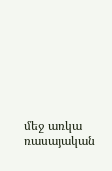մեջ առկա ռասայական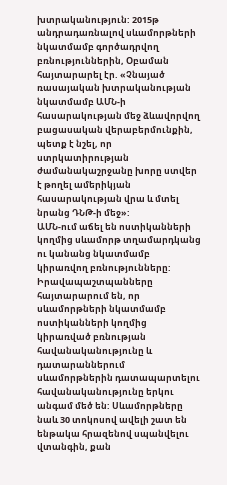խտրականություն: 2015թ անդրադառնալով սևամորթների նկատմամբ գործադրվող բռնություններին, Օբաման հայտարարել էր. «Չնայած ռասայական խտրականության նկատմամբ ԱՄՆ-ի հասարակության մեջ ձևավորվող բացասական վերաբերմունքին, պետք է նշել, որ ստրկատիրության ժամանակաշրջանը խորը ստվեր է թողել ամերիկյան հասարակության վրա և մտել նրանց ԴՆԹ-ի մեջ»:
ԱՄՆ-ում աճել են ոստիկանների կողմից սևամորթ տղամարդկանց ու կանանց նկատմամբ կիրառվող բռնությունները: Իրավապաշտպանները հայտարարում են, որ սևամորթների նկատմամբ ոստիկանների կողմից կիրառված բռնության հավանականությունը և դատարաններում սևամորթներին դատապարտելու հավանականությունը երկու անգամ մեծ են: Սևամորթները նաև 30 տոկոսով ավելի շատ են ենթակա հրազենով սպանվելու վտանգին, քան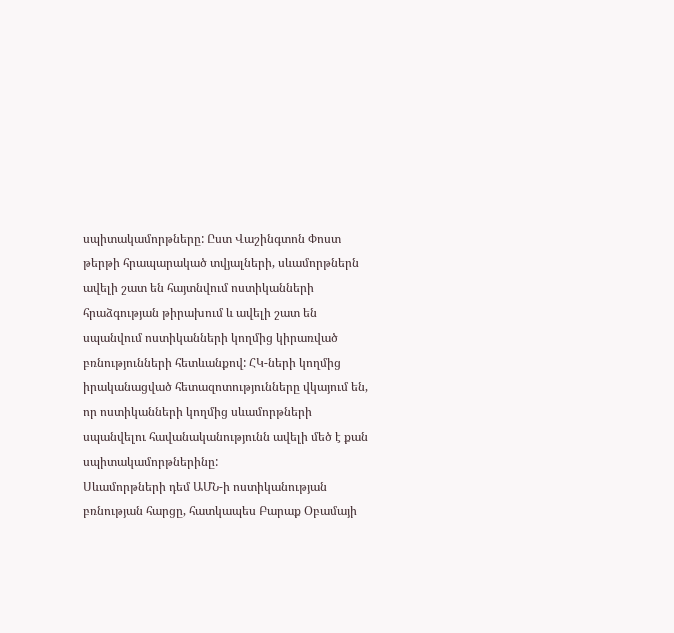սպիտակամորթները: Ըստ Վաշինգտոն Փոստ թերթի հրապարակած տվյալների, սևամորթներն ավելի շատ են հայտնվում ոստիկանների հրաձգության թիրախում և ավելի շատ են սպանվում ոստիկանների կողմից կիրառված բռնությունների հետևանքով: ՀԿ-ների կողմից իրականացված հետազոտությունները վկայում են, որ ոստիկանների կողմից սևամորթների սպանվելու հավանականությունն ավելի մեծ է քան սպիտակամորթներինը:
Սևամորթների դեմ ԱՄՆ-ի ոստիկանության բռնության հարցը, հատկապես Բարաք Օբամայի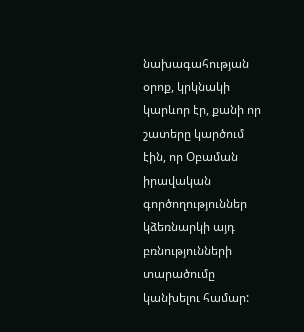նախագահության օրոք, կրկնակի կարևոր էր, քանի որ շատերը կարծում էին, որ Օբաման իրավական գործողություններ կձեռնարկի այդ բռնությունների տարածումը կանխելու համար: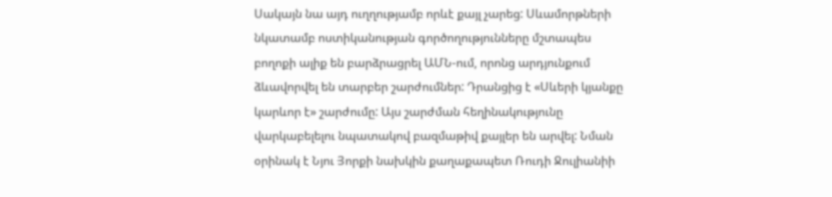Սակայն նա այդ ուղղությամբ որևէ քայլ չարեց: Սևամորթների նկատամբ ոստիկանության գործողությունները մշտապես բողոքի ալիք են բարձրացրել ԱՄՆ-ում, որոնց արդյունքում ձևավորվել են տարբեր շարժումներ: Դրանցից է «Սևերի կյանքը կարևոր է» շարժումը: Այս շարժման հեղինակությունը վարկաբելելու նպատակով բազմաթիվ քայլեր են արվել: Նման օրինակ է Նյու Յորքի նախկին քաղաքապետ Ռուդի Ջուլիանիի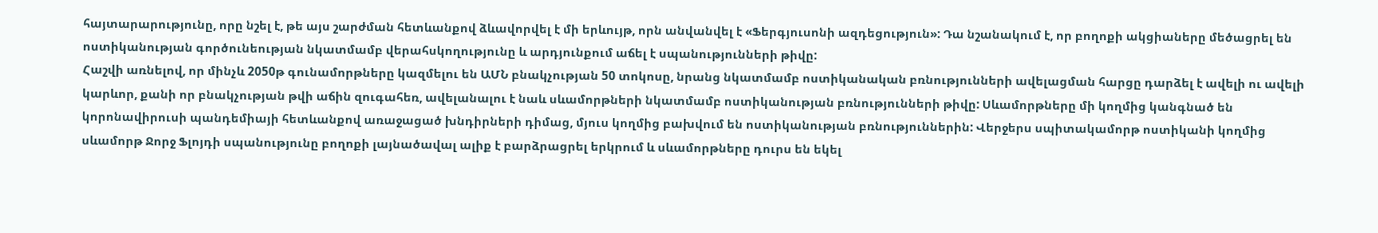հայտարարությունը, որը նշել է, թե այս շարժման հետևանքով ձևավորվել է մի երևույթ, որն անվանվել է «Ֆերգյուսոնի ազդեցություն»: Դա նշանակում է, որ բողոքի ակցիաները մեծացրել են ոստիկանության գործունեության նկատմամբ վերահսկողությունը և արդյունքում աճել է սպանությունների թիվը:
Հաշվի առնելով, որ մինչև 2050թ գունամորթները կազմելու են ԱՄՆ բնակչության 50 տոկոսը, նրանց նկատմամբ ոստիկանական բռնությունների ավելացման հարցը դարձել է ավելի ու ավելի կարևոր, քանի որ բնակչության թվի աճին զուգահեռ, ավելանալու է նաև սևամորթների նկատմամբ ոստիկանության բռնությունների թիվը: Սևամորթները մի կողմից կանգնած են կորոնավիրուսի պանդեմիայի հետևանքով առաջացած խնդիրների դիմաց, մյուս կողմից բախվում են ոստիկանության բռնություններին: Վերջերս սպիտակամորթ ոստիկանի կողմից սևամորթ Ջորջ Ֆլոյդի սպանությունը բողոքի լայնածավալ ալիք է բարձրացրել երկրում և սևամորթները դուրս են եկել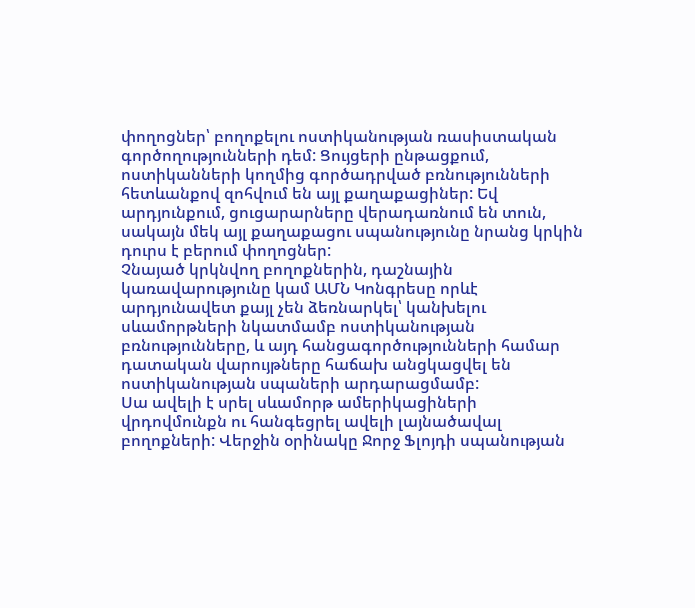փողոցներ՝ բողոքելու ոստիկանության ռասիստական գործողությունների դեմ: Ցույցերի ընթացքում, ոստիկանների կողմից գործադրված բռնությունների հետևանքով զոհվում են այլ քաղաքացիներ: Եվ արդյունքում, ցուցարարները վերադառնում են տուն, սակայն մեկ այլ քաղաքացու սպանությունը նրանց կրկին դուրս է բերում փողոցներ:
Չնայած կրկնվող բողոքներին, դաշնային կառավարությունը կամ ԱՄՆ Կոնգրեսը որևէ արդյունավետ քայլ չեն ձեռնարկել՝ կանխելու սևամորթների նկատմամբ ոստիկանության բռնությունները, և այդ հանցագործությունների համար դատական վարույթները հաճախ անցկացվել են ոստիկանության սպաների արդարացմամբ:
Սա ավելի է սրել սևամորթ ամերիկացիների վրդովմունքն ու հանգեցրել ավելի լայնածավալ բողոքների: Վերջին օրինակը Ջորջ Ֆլոյդի սպանության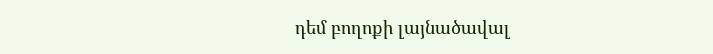դեմ բողոքի լայնածավալ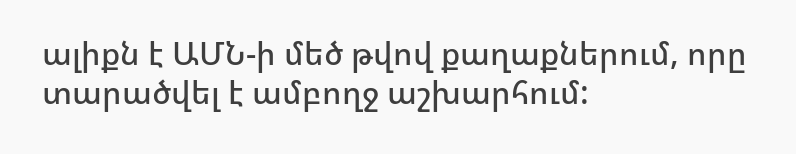ալիքն է ԱՄՆ-ի մեծ թվով քաղաքներում, որը տարածվել է ամբողջ աշխարհում: